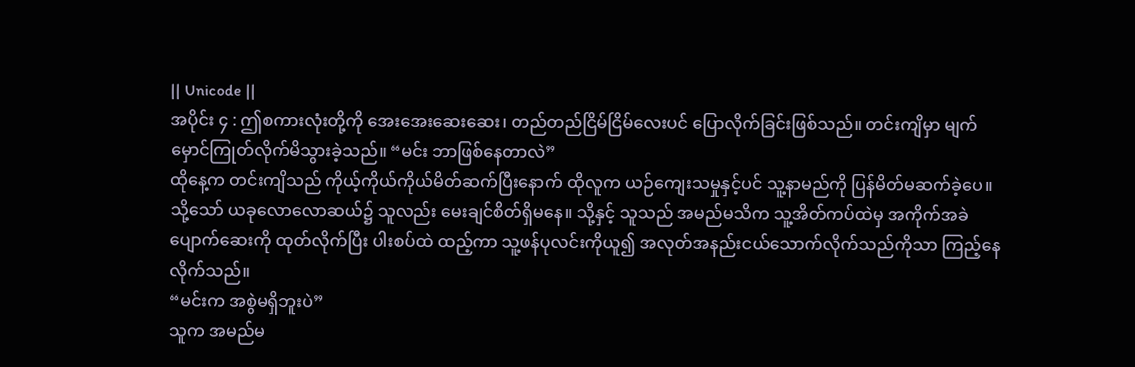|| Unicode ||
အပိုင်း ၄ : ဤစကားလုံးတို့ကို အေးအေးဆေးဆေး၊ တည်တည်ငြိမ်ငြိမ်လေးပင် ပြောလိုက်ခြင်းဖြစ်သည်။ တင်းကျိမှာ မျက်မှောင်ကြုတ်လိုက်မိသွားခဲ့သည်။ “မင်း ဘာဖြစ်နေတာလဲ”
ထိုနေ့က တင်းကျိသည် ကိုယ့်ကိုယ်ကိုယ်မိတ်ဆက်ပြီးနောက် ထိုလူက ယဉ်ကျေးသမှုနှင့်ပင် သူ့နာမည်ကို ပြန်မိတ်မဆက်ခဲ့ပေ။ သို့သော် ယခုလောလောဆယ်၌ သူလည်း မေးချင်စိတ်ရှိမနေ။ သို့နှင့် သူသည် အမည်မသိက သူ့အိတ်ကပ်ထဲမှ အကိုက်အခဲပျောက်ဆေးကို ထုတ်လိုက်ပြီး ပါးစပ်ထဲ ထည့်ကာ သူ့ဖန်ပုလင်းကိုယူ၍ အလုတ်အနည်းငယ်သောက်လိုက်သည်ကိုသာ ကြည့်နေလိုက်သည်။
“မင်းက အစွဲမရှိဘူးပဲ”
သူက အမည်မ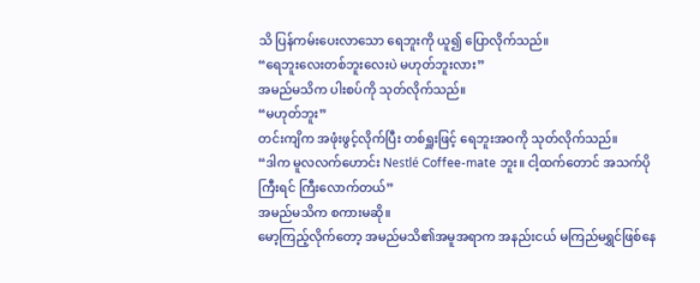သိ ပြန်ကမ်းပေးလာသော ရေဘူးကို ယူ၍ ပြောလိုက်သည်။
“ရေဘူးလေးတစ်ဘူးလေးပဲ မဟုတ်ဘူးလား”
အမည်မသိက ပါးစပ်ကို သုတ်လိုက်သည်။
“မဟုတ်ဘူး”
တင်းကျိက အဖုံးဖွင့်လိုက်ပြီး တစ်ရှူးဖြင့် ရေဘူးအဝကို သုတ်လိုက်သည်။
“ဒါက မူလလက်ဟောင်း Nestlé Coffee-mate ဘူး။ ငါ့ထက်တောင် အသက်ပိုကြီးရင် ကြီးလောက်တယ်”
အမည်မသိက စကားမဆို။
မော့ကြည့်လိုက်တော့ အမည်မသိ၏အမူအရာက အနည်းငယ် မကြည်မရွှင်ဖြစ်နေ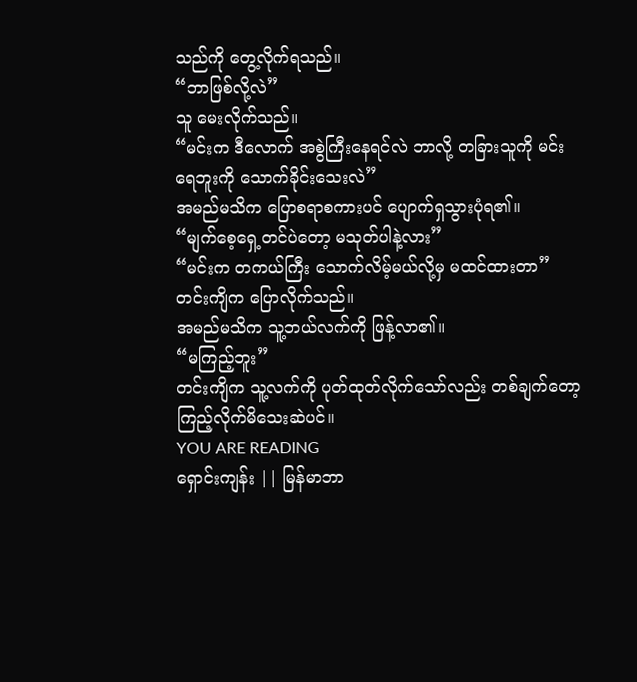သည်ကို တွေ့လိုက်ရသည်။
“ဘာဖြစ်လို့လဲ”
သူ မေးလိုက်သည်။
“မင်းက ဒီလောက် အစွဲကြီးနေရင်လဲ ဘာလို့ တခြားသူကို မင်းရေဘူးကို သောက်ခိုင်းသေးလဲ”
အမည်မသိက ပြောစရာစကားပင် ပျောက်ရှသွားပုံရ၏။
“မျက်စေ့ရှေ့တင်ပဲတော့ မသုတ်ပါနဲ့လား”
“မင်းက တကယ်ကြီး သောက်လိမ့်မယ်လို့မှ မထင်ထားတာ”
တင်းကျိက ပြောလိုက်သည်။
အမည်မသိက သူ့ဘယ်လက်ကို ဖြန့်လာ၏။
“မကြည့်ဘူး”
တင်းကျိက သူ့လက်ကို ပုတ်ထုတ်လိုက်သော်လည်း တစ်ချက်တော့ ကြည့်လိုက်မိသေးဆဲပင်။
YOU ARE READING
ရှောင်းကျန်း || မြန်မာဘာ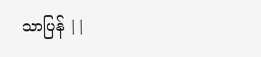သာပြန် ||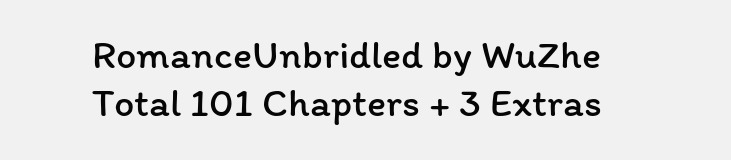RomanceUnbridled by WuZhe Total 101 Chapters + 3 Extras